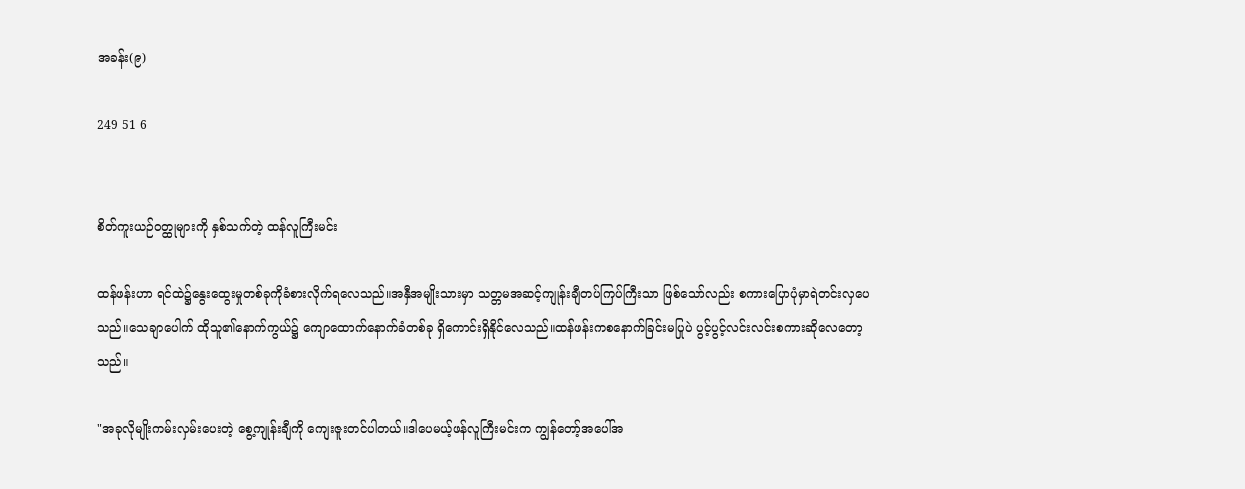အခန်း(၉)

249 51 6


စိတ်ကူးယဉ်ဝတ္ထုများကို နှစ်သက်တဲ့ ထန်လူကြီးမင်း

ထန်ဖန်းဟာ ရင်ထဲ၌နွေးထွေးမှုတစ်ခုကိုခံစားလိုက်ရလေသည်။အနှီအမျိုးသားမှာ သတ္တမအဆင့်ကျုန်းချီတပ်ကြပ်ကြီးသာ ဖြစ်သော်လည်း စကားပြောပုံမှာရဲတင်းလှပေသည်။သေချာပေါက် ထိုသူ၏နောက်ကွယ်၌ ကျောထောက်နောက်ခံတစ်ခု ရှိကောင်းရှိနိုင်လေသည်။ထန်ဖန်းက‌စနောက်ခြင်းမပြုပဲ ပွင့်ပွင့်လင်းလင်းစကားဆိုလေတော့သည်။

"အခုလိုမျိုးကမ်းလှမ်းပေးတဲ့ စွေ့ကျုန်းချီကို ကျေးဇူးတင်ပါတယ်။ဒါပေမယ့်ဖန်လူကြီးမင်းက ကျွန်တော့်အပေါ်အ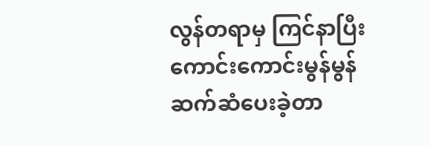လွန်တရာမှ ကြင်နာပြီး ကောင်းကောင်းမွန်မွန်ဆက်ဆံပေးခဲ့တာ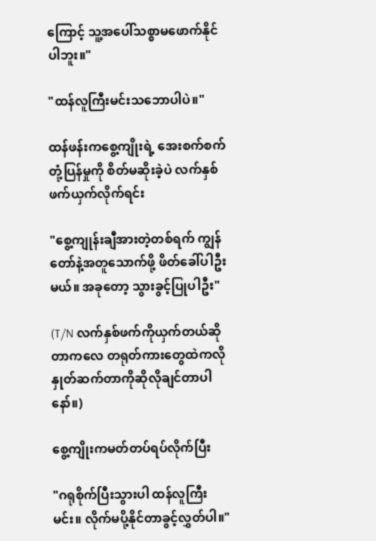ကြောင့် သူ့အပေါ်သစ္စာမဖောက်နိုင်ပါဘူး။"

"ထန်လူကြီးမင်းသဘောပါပဲ။"

ထန်ဖန်းကစွေ့ကျိုးရဲ့ အေးစက်စက်တုံ့ပြန်မှုကို စိတ်မဆိုးခဲ့ပဲ လက်နှစ်ဖက်ယှက်လိုက်ရင်း

"စွေ့ကျုန်းချီအားတဲ့တစ်ရက် ကျွန်တော်နဲ့အတူသောက်ဖို့ ဖိတ်ခေါ်ပါဦးမယ်။ အခုတော့ သွားခွင့်ပြုပါဦး"

(T/N လက်နှစ်ဖက်ကိုယှက်တယ်ဆိုတာကလေ တရုတ်ကားတွေထဲကလို နှုတ်ဆက်တာကိုဆိုလိုချင်တာပါနော်။)

စွေ့ကျိုးကမတ်တပ်ရပ်လိုက်ပြီး

"ဂရုစိုက်ပြီးသွားပါ ထန်လူကြီးမင်း။ လိုက်မပို့နိုင်တာခွင့်လွှတ်ပါ။"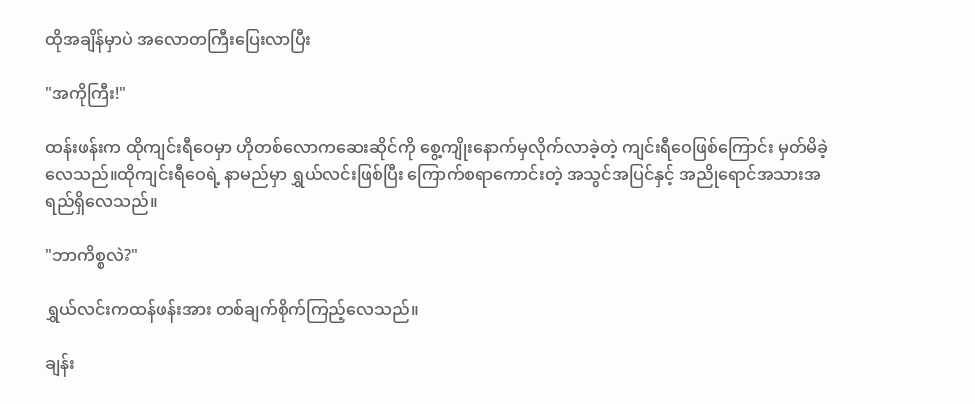ထိုအချိန်မှာပဲ အလောတကြီးပြေးလာပြီး

"အကိုကြီး!"

ထန်းဖန်းက ထိုကျင်းရီဝေမှာ ဟိုတစ်လောကဆေးဆိုင်ကို စွေ့ကျိုးနောက်မှလိုက်လာခဲ့တဲ့ ကျင်းရီဝေဖြစ်ကြောင်း မှတ်မိခဲ့လေသည်။ထိုကျင်းရီဝေရဲ့ နာမည်မှာ ရွှယ်လင်းဖြစ်ပြီး ကြောက်စရာကောင်းတဲ့ အသွင်အပြင်နှင့် အညိုရောင်အသားအရည်ရှိလေသည်။

"ဘာကိစ္စလဲ?"

ရွှယ်လင်းကထန်ဖန်းအား တစ်ချက်စိုက်ကြည့်လေသည်။

ချန်း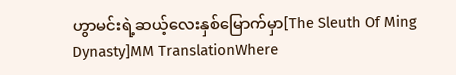ဟွာမင်းရဲ့ဆယ့်လေးနှစ်မြောက်မှာ[The Sleuth Of Ming Dynasty]MM TranslationWhere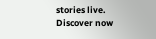stories live. Discover now